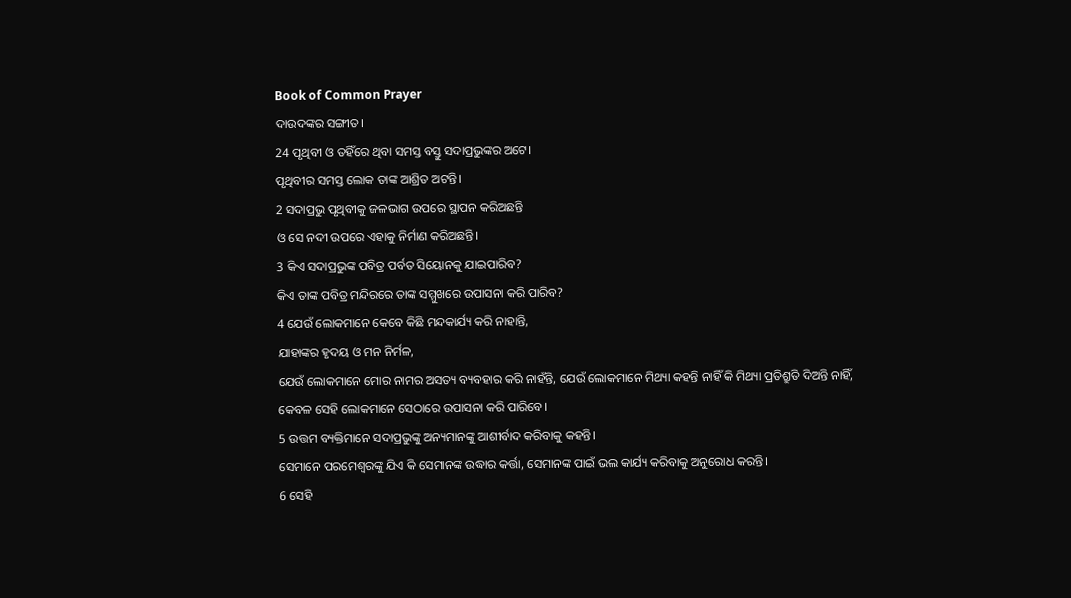Book of Common Prayer
ଦାଉଦଙ୍କର ସଙ୍ଗୀତ।
24 ପୃଥିବୀ ଓ ତହିଁରେ ଥିବା ସମସ୍ତ ବସ୍ତୁ ସଦାପ୍ରଭୁଙ୍କର ଅଟେ।
ପୃଥିବୀର ସମସ୍ତ ଲୋକ ତାଙ୍କ ଆଶ୍ରିତ ଅଟନ୍ତି।
2 ସଦାପ୍ରଭୁ ପୃଥିବୀକୁ ଜଳଭାଗ ଉପରେ ସ୍ଥାପନ କରିଅଛନ୍ତି
ଓ ସେ ନଦୀ ଉପରେ ଏହାକୁ ନିର୍ମାଣ କରିଅଛନ୍ତି।
3 କିଏ ସଦାପ୍ରଭୁଙ୍କ ପବିତ୍ର ପର୍ବତ ସିୟୋନକୁ ଯାଇପାରିବ?
କିଏ ତାଙ୍କ ପବିତ୍ର ମନ୍ଦିରରେ ତାଙ୍କ ସମ୍ମୁଖରେ ଉପାସନା କରି ପାରିବ?
4 ଯେଉଁ ଲୋକମାନେ କେବେ କିଛି ମନ୍ଦକାର୍ଯ୍ୟ କରି ନାହାନ୍ତି,
ଯାହାଙ୍କର ହୃଦୟ ଓ ମନ ନିର୍ମଳ,
ଯେଉଁ ଲୋକମାନେ ମୋର ନାମର ଅସତ୍ୟ ବ୍ୟବହାର କରି ନାହଁନ୍ତି, ଯେଉଁ ଲୋକମାନେ ମିଥ୍ୟା କହନ୍ତି ନାହିଁ କି ମିଥ୍ୟା ପ୍ରତିଶ୍ରୁତି ଦିଅନ୍ତି ନାହିଁ,
କେବଳ ସେହି ଲୋକମାନେ ସେଠାରେ ଉପାସନା କରି ପାରିବେ।
5 ଉତ୍ତମ ବ୍ୟକ୍ତିମାନେ ସଦାପ୍ରଭୁଙ୍କୁ ଅନ୍ୟମାନଙ୍କୁ ଆଶୀର୍ବାଦ କରିବାକୁ କହନ୍ତି।
ସେମାନେ ପରମେଶ୍ୱରଙ୍କୁ ଯିଏ କି ସେମାନଙ୍କ ଉଦ୍ଧାର କର୍ତ୍ତା, ସେମାନଙ୍କ ପାଇଁ ଭଲ କାର୍ଯ୍ୟ କରିବାକୁ ଅନୁରୋଧ କରନ୍ତି।
6 ସେହି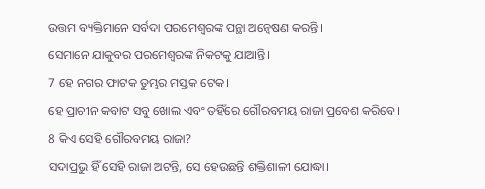ଉତ୍ତମ ବ୍ୟକ୍ତିମାନେ ସର୍ବଦା ପରମେଶ୍ୱରଙ୍କ ପନ୍ଥା ଅନ୍ୱେଷଣ କରନ୍ତି।
ସେମାନେ ଯାକୁବର ପରମେଶ୍ୱରଙ୍କ ନିକଟକୁ ଯାଆନ୍ତି।
7 ହେ ନଗର ଫାଟକ ତୁମ୍ଭର ମସ୍ତକ ଟେକ।
ହେ ପ୍ରାଚୀନ କବାଟ ସବୁ ଖୋଲ ଏବଂ ତହିଁରେ ଗୌରବମୟ ରାଜା ପ୍ରବେଶ କରିବେ।
8 କିଏ ସେହି ଗୌରବମୟ ରାଜା?
ସଦାପ୍ରଭୁ ହିଁ ସେହି ରାଜା ଅଟନ୍ତି, ସେ ହେଉଛନ୍ତି ଶକ୍ତିଶାଳୀ ଯୋଦ୍ଧା।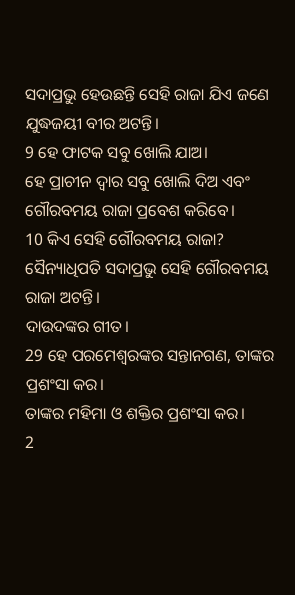ସଦାପ୍ରଭୁ ହେଉଛନ୍ତି ସେହି ରାଜା ଯିଏ ଜଣେ ଯୁଦ୍ଧଜୟୀ ବୀର ଅଟନ୍ତି।
9 ହେ ଫାଟକ ସବୁ ଖୋଲି ଯାଅ।
ହେ ପ୍ରାଚୀନ ଦ୍ୱାର ସବୁ ଖୋଲି ଦିଅ ଏବଂ ଗୌରବମୟ ରାଜା ପ୍ରବେଶ କରିବେ।
10 କିଏ ସେହି ଗୌରବମୟ ରାଜା?
ସୈନ୍ୟାଧିପତି ସଦାପ୍ରଭୁ ସେହି ଗୌରବମୟ ରାଜା ଅଟନ୍ତି।
ଦାଉଦଙ୍କର ଗୀତ।
29 ହେ ପରମେଶ୍ୱରଙ୍କର ସନ୍ତାନଗଣ, ତାଙ୍କର ପ୍ରଶଂସା କର।
ତାଙ୍କର ମହିମା ଓ ଶକ୍ତିର ପ୍ରଶଂସା କର।
2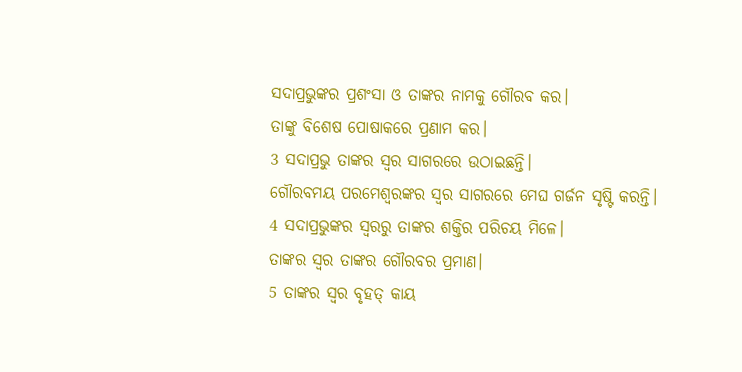ସଦାପ୍ରଭୁଙ୍କର ପ୍ରଶଂସା ଓ ତାଙ୍କର ନାମକୁ ଗୌରବ କର।
ତାଙ୍କୁ ବିଶେଷ ପୋଷାକରେ ପ୍ରଣାମ କର।
3 ସଦାପ୍ରଭୁ ତାଙ୍କର ସ୍ୱର ସାଗରରେ ଉଠାଇଛନ୍ତି।
ଗୌରବମୟ ପରମେଶ୍ୱରଙ୍କର ସ୍ୱର ସାଗରରେ ମେଘ ଗର୍ଜନ ସୃଷ୍ଟି କରନ୍ତି।
4 ସଦାପ୍ରଭୁଙ୍କର ସ୍ୱରରୁ ତାଙ୍କର ଶକ୍ତିର ପରିଚୟ ମିଳେ।
ତାଙ୍କର ସ୍ୱର ତାଙ୍କର ଗୌରବର ପ୍ରମାଣ।
5 ତାଙ୍କର ସ୍ୱର ବୃହତ୍ କାୟ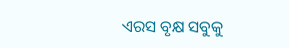ଏରସ ବୃକ୍ଷ ସବୁକୁ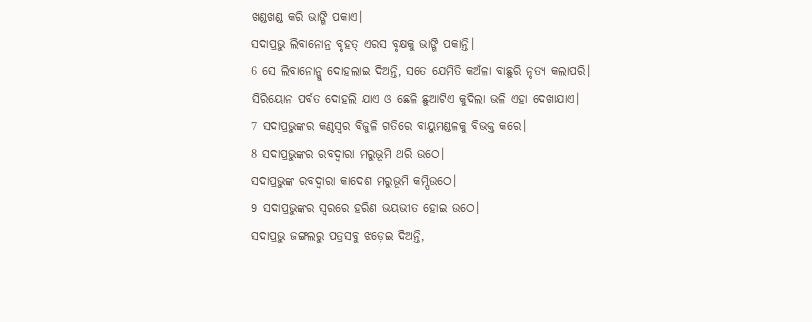ଖଣ୍ଡଖଣ୍ଡ କରି ଭାଙ୍ଗି ପକାଏ।
ସଦାପ୍ରଭୁ ଲିବାନୋନ୍ର ବୃହତ୍ ଏରସ ବୃକ୍ଷକୁ ଭାଙ୍ଗି ପକାନ୍ତି।
6 ସେ ଲିବାନୋନ୍କୁ ଦୋହଲାଇ ଦିଅନ୍ତି, ସତେ ଯେମିତି କଅଁଳା ବାଛୁରି ନୃତ୍ୟ କଲାପରି।
ସିରିୟୋନ ପର୍ବତ ଦୋହଲି ଯାଏ ଓ ଛେଳି ଛୁଆଟିଏ କୁଦିଲା ଭଳି ଏହା ଦେଖାଯାଏ।
7 ସଦାପ୍ରଭୁଙ୍କର କଣ୍ଠସ୍ୱର ବିଜୁଳି ଗତିରେ ବାୟୁମଣ୍ଡଳକୁ ବିଭକ୍ତ କରେ।
8 ସଦାପ୍ରଭୁଙ୍କର ରବଦ୍ୱାରା ମରୁଭୂମି ଥରି ଉଠେ।
ସଦାପ୍ରଭୁଙ୍କ ରବଦ୍ୱାରା କାଦେଶ ମରୁଭୂମି କମ୍ପିଉଠେ।
9 ସଦାପ୍ରଭୁଙ୍କର ସ୍ୱରରେ ହରିଣ ଭୟଭୀତ ହୋଇ ଉଠେ।
ସଦାପ୍ରଭୁ ଜଙ୍ଗଲରୁ ପତ୍ରସବୁ ଝଡ଼େଇ ଦିଅନ୍ତି,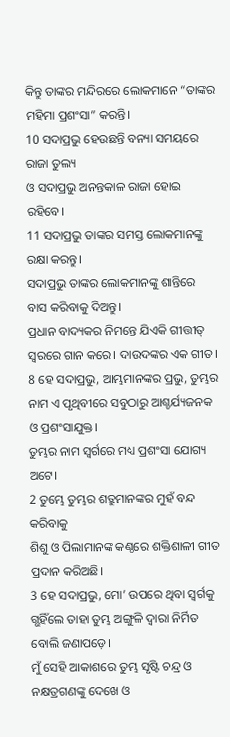କିନ୍ତୁ ତାଙ୍କର ମନ୍ଦିରରେ ଲୋକମାନେ “ତାଙ୍କର ମହିମା ପ୍ରଶଂସା” କରନ୍ତି।
10 ସଦାପ୍ରଭୁ ହେଉଛନ୍ତି ବନ୍ୟା ସମୟରେ ରାଜା ତୁଲ୍ୟ
ଓ ସଦାପ୍ରଭୁ ଅନନ୍ତକାଳ ରାଜା ହୋଇ ରହିବେ।
11 ସଦାପ୍ରଭୁ ତାଙ୍କର ସମସ୍ତ ଲୋକମାନଙ୍କୁ ରକ୍ଷା କରନ୍ତୁ।
ସଦାପ୍ରଭୁ ତାଙ୍କର ଲୋକମାନଙ୍କୁ ଶାନ୍ତିରେ ବାସ କରିବାକୁ ଦିଅନ୍ତୁ।
ପ୍ରଧାନ ବାଦ୍ୟକର ନିମନ୍ତେ ଯିଏକି ଗୀତ୍ତୀତ୍ ସ୍ୱରରେ ଗାନ କରେ। ଦାଉଦଙ୍କର ଏକ ଗୀତ।
8 ହେ ସଦାପ୍ରଭୁ, ଆମ୍ଭମାନଙ୍କର ପ୍ରଭୁ, ତୁମ୍ଭର ନାମ ଏ ପୃଥିବୀରେ ସବୁଠାରୁ ଆଶ୍ଚର୍ଯ୍ୟଜନକ ଓ ପ୍ରଶଂସାଯୁକ୍ତ।
ତୁମ୍ଭର ନାମ ସ୍ୱର୍ଗରେ ମଧ୍ୟ ପ୍ରଶଂସା ଯୋଗ୍ୟ ଅଟେ।
2 ତୁମ୍ଭେ ତୁମ୍ଭର ଶତ୍ରୁମାନଙ୍କର ମୁହଁ ବନ୍ଦ କରିବାକୁ
ଶିଶୁ ଓ ପିଲାମାନଙ୍କ କଣ୍ଠରେ ଶକ୍ତିଶାଳୀ ଗୀତ ପ୍ରଦାନ କରିଅଛି।
3 ହେ ସଦାପ୍ରଭୁ, ମୋ’ ଉପରେ ଥିବା ସ୍ୱର୍ଗକୁ ଗ୍ଭହିଁଲେ ତାହା ତୁମ୍ଭ ଅଙ୍ଗୁଳି ଦ୍ୱାରା ନିର୍ମିତ ବୋଲି ଜଣାପଡ଼େ।
ମୁଁ ସେହି ଆକାଶରେ ତୁମ୍ଭ ସୃଷ୍ଟି ଚନ୍ଦ୍ର ଓ ନକ୍ଷତ୍ରଗଣଙ୍କୁ ଦେଖେ ଓ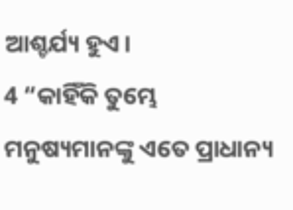ଆଶ୍ଚର୍ଯ୍ୟ ହୁଏ।
4 “କାହିଁକି ତୁମ୍ଭେ ମନୁଷ୍ୟମାନଙ୍କୁ ଏତେ ପ୍ରାଧାନ୍ୟ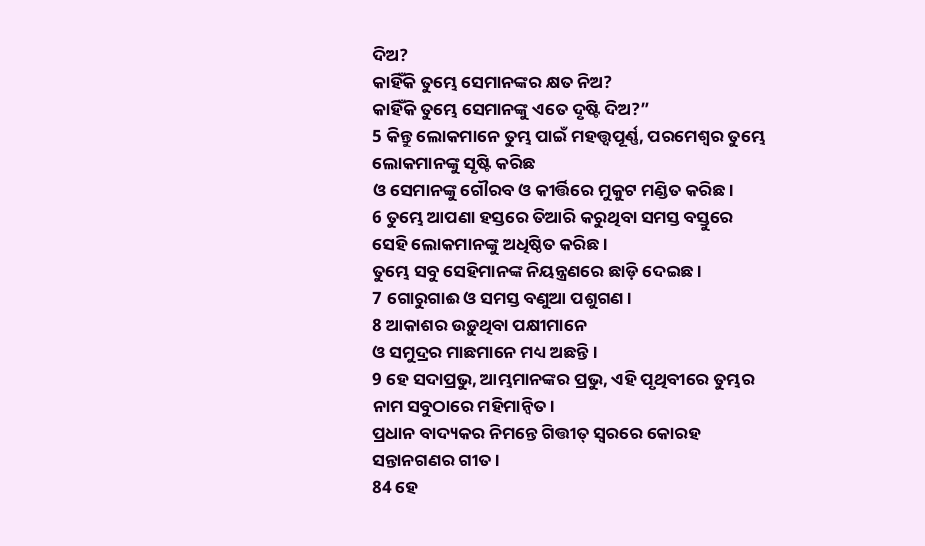ଦିଅ?
କାହିଁକି ତୁମ୍ଭେ ସେମାନଙ୍କର କ୍ଷତ ନିଅ?
କାହିଁକି ତୁମ୍ଭେ ସେମାନଙ୍କୁ ଏତେ ଦୃଷ୍ଟି ଦିଅ?”
5 କିନ୍ତୁ ଲୋକମାନେ ତୁମ୍ଭ ପାଇଁ ମହତ୍ତ୍ୱପୂର୍ଣ୍ଣ, ପରମେଶ୍ୱର ତୁମ୍ଭେ ଲୋକମାନଙ୍କୁ ସୃଷ୍ଟି କରିଛ
ଓ ସେମାନଙ୍କୁ ଗୌରବ ଓ କୀର୍ତ୍ତିରେ ମୁକୁଟ ମଣ୍ଡିତ କରିଛ।
6 ତୁମ୍ଭେ ଆପଣା ହସ୍ତରେ ତିଆରି କରୁଥିବା ସମସ୍ତ ବସ୍ତୁରେ ସେହି ଲୋକମାନଙ୍କୁ ଅଧିଷ୍ଠିତ କରିଛ।
ତୁମ୍ଭେ ସବୁ ସେହିମାନଙ୍କ ନିୟନ୍ତ୍ରଣରେ ଛାଡ଼ି ଦେଇଛ।
7 ଗୋରୁଗାଈ ଓ ସମସ୍ତ ବଣୁଆ ପଶୁଗଣ।
8 ଆକାଶର ଉଡ଼ୁଥିବା ପକ୍ଷୀମାନେ
ଓ ସମୁଦ୍ରର ମାଛମାନେ ମଧ୍ୟ ଅଛନ୍ତି।
9 ହେ ସଦାପ୍ରଭୁ, ଆମ୍ଭମାନଙ୍କର ପ୍ରଭୁ, ଏହି ପୃଥିବୀରେ ତୁମ୍ଭର ନାମ ସବୁଠାରେ ମହିମାନ୍ୱିତ।
ପ୍ରଧାନ ବାଦ୍ୟକର ନିମନ୍ତେ ଗିତ୍ତୀତ୍ ସ୍ୱରରେ କୋରହ ସନ୍ତାନଗଣର ଗୀତ।
84 ହେ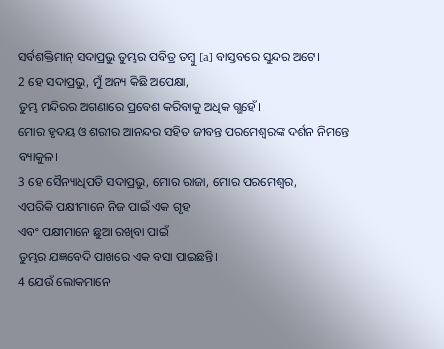ସର୍ବଶକ୍ତିମାନ୍ ସଦାପ୍ରଭୁ ତୁମ୍ଭର ପବିତ୍ର ତମ୍ବୁ [a] ବାସ୍ତବରେ ସୁନ୍ଦର ଅଟେ।
2 ହେ ସଦାପ୍ରଭୁ, ମୁଁ ଅନ୍ୟ କିଛି ଅପେକ୍ଷା,
ତୁମ୍ଭ ମନ୍ଦିରର ଅଗଣାରେ ପ୍ରବେଶ କରିବାକୁ ଅଧିକ ଗ୍ଭହେଁ।
ମୋର ହୃଦୟ ଓ ଶରୀର ଆନନ୍ଦର ସହିତ ଜୀବନ୍ତ ପରମେଶ୍ୱରଙ୍କ ଦର୍ଶନ ନିମନ୍ତେ ବ୍ୟାକୁଳ।
3 ହେ ସୈନ୍ୟାଧିପତି ସଦାପ୍ରଭୁ, ମୋର ରାଜା, ମୋର ପରମେଶ୍ୱର,
ଏପରିକି ପକ୍ଷୀମାନେ ନିଜ ପାଇଁ ଏକ ଗୃହ
ଏବଂ ପକ୍ଷୀମାନେ ଛୁଆ ରଖିବା ପାଇଁ
ତୁମ୍ଭର ଯଜ୍ଞବେଦି ପାଖରେ ଏକ ବସା ପାଇଛନ୍ତି।
4 ଯେଉଁ ଲୋକମାନେ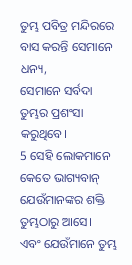ତୁମ୍ଭ ପବିତ୍ର ମନ୍ଦିରରେ ବାସ କରନ୍ତି ସେମାନେ ଧନ୍ୟ,
ସେମାନେ ସର୍ବଦା ତୁମ୍ଭର ପ୍ରଶଂସା କରୁଥିବେ।
5 ସେହି ଲୋକମାନେ କେତେ ଭାଗ୍ୟବାନ୍ ଯେଉଁମାନଙ୍କର ଶକ୍ତି ତୁମ୍ଭଠାରୁ ଆସେ।
ଏବଂ ଯେଉଁମାନେ ତୁମ୍ଭ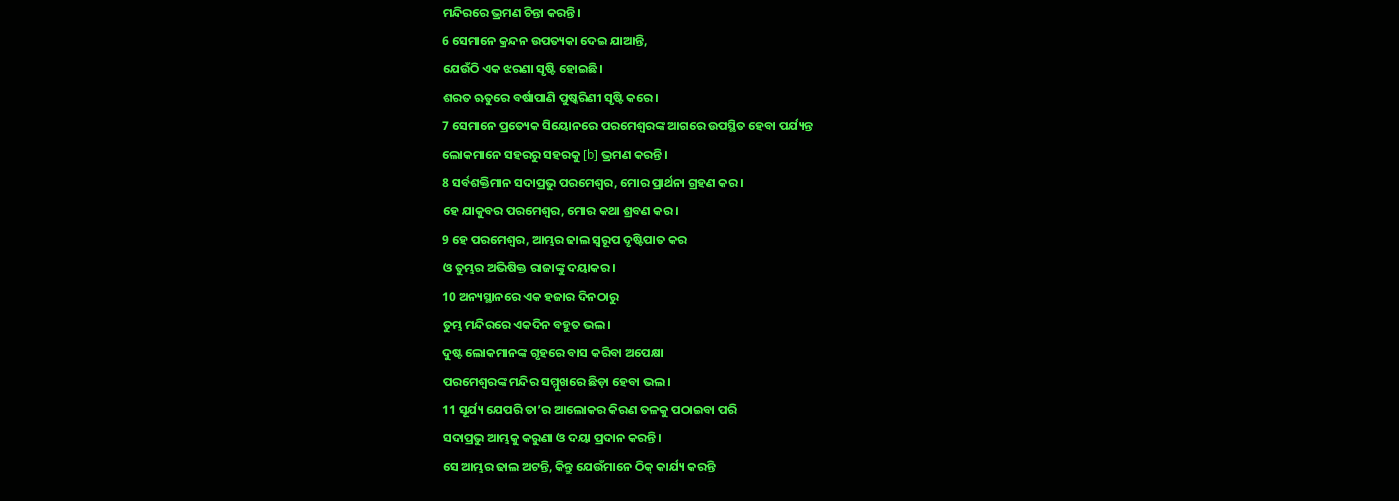ମନ୍ଦିରରେ ଭ୍ରମଣ ଚିନ୍ତା କରନ୍ତି।
6 ସେମାନେ କ୍ରନ୍ଦନ ଉପତ୍ୟକା ଦେଇ ଯାଆନ୍ତି,
ଯେଉଁଠି ଏକ ଝରଣା ସୃଷ୍ଟି ହୋଇଛି।
ଶରତ ଋତୁରେ ବର୍ଷାପାଣି ପୁଷ୍କରିଣୀ ସୃଷ୍ଟି କରେ।
7 ସେମାନେ ପ୍ରତ୍ୟେକ ସିୟୋନରେ ପରମେଶ୍ୱରଙ୍କ ଆଗରେ ଉପସ୍ଥିତ ହେବା ପର୍ଯ୍ୟନ୍ତ
ଲୋକମାନେ ସହରରୁ ସହରକୁ [b] ଭ୍ରମଣ କରନ୍ତି।
8 ସର୍ବଶକ୍ତିମାନ ସଦାପ୍ରଭୁ ପରମେଶ୍ୱର, ମୋର ପ୍ରାର୍ଥନା ଗ୍ରହଣ କର।
ହେ ଯାକୁବର ପରମେଶ୍ୱର, ମୋର କଥା ଶ୍ରବଣ କର।
9 ହେ ପରମେଶ୍ୱର, ଆମ୍ଭର ଢାଲ ସ୍ୱରୂପ ଦୃଷ୍ଟିପାତ କର
ଓ ତୁମ୍ଭର ଅଭିଷିକ୍ତ ରାଜାଙ୍କୁ ଦୟାକର।
10 ଅନ୍ୟସ୍ଥାନରେ ଏକ ହଜାର ଦିନଠାରୁ
ତୁମ୍ଭ ମନ୍ଦିରରେ ଏକଦିନ ବହୁତ ଭଲ।
ଦୁଷ୍ଟ ଲୋକମାନଙ୍କ ଗୃହରେ ବାସ କରିବା ଅପେକ୍ଷା
ପରମେଶ୍ୱରଙ୍କ ମନ୍ଦିର ସମ୍ମୁଖରେ ଛିଡ଼ା ହେବା ଭଲ।
11 ସୂର୍ଯ୍ୟ ଯେପରି ତା’ର ଆଲୋକର କିରଣ ତଳକୁ ପଠାଇବା ପରି
ସଦାପ୍ରଭୁ ଆମ୍ଭକୁ କରୁଣା ଓ ଦୟା ପ୍ରଦାନ କରନ୍ତି।
ସେ ଆମ୍ଭର ଢାଲ ଅଟନ୍ତି, କିନ୍ତୁ ଯେଉଁମାନେ ଠିକ୍ କାର୍ଯ୍ୟ କରନ୍ତି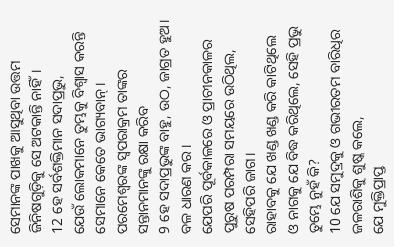ସେମାନଙ୍କ ପାଖକୁ ଆସୁଥିବା ଉତ୍ତମ ଜିନିଷଗୁଡ଼ିକୁ ସେ ଅଟକାନ୍ତି ନାହିଁ।
12 ହେ ସର୍ବଶକ୍ତିମାନ ସଦାପ୍ରଭୁ,
ଯେଉଁ ଲୋକମାନେ ତୁମ୍ଭକୁ ବିଶ୍ୱାସ କରନ୍ତି ସେମାନେ କେତେ ଭାଗ୍ୟବାନ୍।
ପରମେଶ୍ୱରଙ୍କ ସ୍ୱପରାକ୍ରମ ତାଙ୍କର ସନ୍ତାନମାନଙ୍କୁ ରକ୍ଷା କରିବ
9 ହେ ସଦାପ୍ରଭୁଙ୍କ ବାହୁ, ଉଠ, ଜାଗ୍ରତ ହୁଅ।
ବଳ ଧାରଣ କର।
ଯେପରି ପୂର୍ବକାଳରେ ଓ ପ୍ରାଚୀନକାଳର
ପୁରୁଷ ପରମ୍ପରା ସମୟରେ ଉଠିଥିଲ, ସେହିପରି ଜାଗ।
ରାହାବକୁ ଯେ ଖଣ୍ଡ ଖଣ୍ଡ କରି କାଟିଥିଲେ
ଓ ନାଗକୁ ଯେ ବିଦ୍ଧ କରିଥିଲେ, ସେହି ପ୍ରଭୁ ତୁମ୍ଭେ ନୁହଁ କି?
10 ଯେ ସମୁଦ୍ରକୁ ଓ ଗଭୀରତମ ବାରିଧିର ଜଳରାଶିକୁ ଶୁଷ୍କ କଲେ,
ଯେ ମୁକ୍ତିପ୍ରାପ୍ତ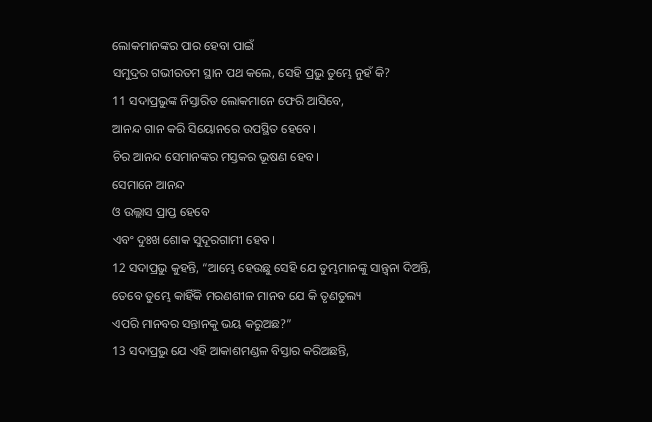ଲୋକମାନଙ୍କର ପାର ହେବା ପାଇଁ
ସମୁଦ୍ରର ଗଭୀରତମ ସ୍ଥାନ ପଥ କଲେ, ସେହି ପ୍ରଭୁ ତୁମ୍ଭେ ନୁହଁ କି?
11 ସଦାପ୍ରଭୁଙ୍କ ନିସ୍ତାରିତ ଲୋକମାନେ ଫେରି ଆସିବେ,
ଆନନ୍ଦ ଗାନ କରି ସିୟୋନରେ ଉପସ୍ଥିତ ହେବେ।
ଚିର ଆନନ୍ଦ ସେମାନଙ୍କର ମସ୍ତକର ଭୂଷଣ ହେବ।
ସେମାନେ ଆନନ୍ଦ
ଓ ଉଲ୍ଲାସ ପ୍ରାପ୍ତ ହେବେ
ଏବଂ ଦୁଃଖ ଶୋକ ସୁଦୂରଗାମୀ ହେବ।
12 ସଦାପ୍ରଭୁ କୁହନ୍ତି, “ଆମ୍ଭେ ହେଉଛୁ ସେହି ଯେ ତୁମ୍ଭମାନଙ୍କୁ ସାନ୍ତ୍ୱନା ଦିଅନ୍ତି,
ତେବେ ତୁମ୍ଭେ କାହିଁକି ମରଣଶୀଳ ମାନବ ଯେ କି ତୃଣତୁଲ୍ୟ
ଏପରି ମାନବର ସନ୍ତାନକୁ ଭୟ କରୁଅଛ?”
13 ସଦାପ୍ରଭୁ ଯେ ଏହି ଆକାଶମଣ୍ଡଳ ବିସ୍ତାର କରିଅଛନ୍ତି,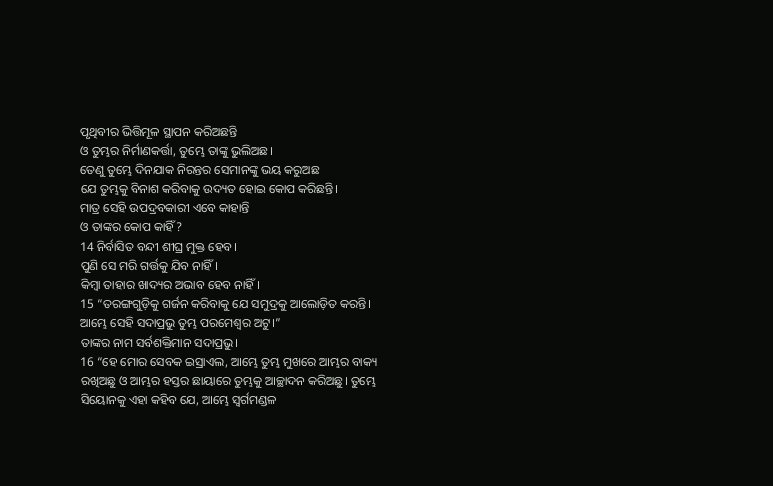ପୃଥିବୀର ଭିତ୍ତିମୂଳ ସ୍ଥାପନ କରିଅଛନ୍ତି
ଓ ତୁମ୍ଭର ନିର୍ମାଣକର୍ତ୍ତା, ତୁମ୍ଭେ ତାଙ୍କୁ ଭୁଲିଅଛ।
ତେଣୁ ତୁମ୍ଭେ ଦିନଯାକ ନିରନ୍ତର ସେମାନଙ୍କୁ ଭୟ କରୁଅଛ
ଯେ ତୁମ୍ଭକୁ ବିନାଶ କରିବାକୁ ଉଦ୍ୟତ ହୋଇ କୋପ କରିଛନ୍ତି।
ମାତ୍ର ସେହି ଉପଦ୍ରବକାରୀ ଏବେ କାହାନ୍ତି
ଓ ତାଙ୍କର କୋପ କାହିଁ?
14 ନିର୍ବାସିତ ବନ୍ଦୀ ଶୀଘ୍ର ମୁକ୍ତ ହେବ।
ପୁଣି ସେ ମରି ଗର୍ତ୍ତକୁ ଯିବ ନାହିଁ।
କିମ୍ବା ତାହାର ଖାଦ୍ୟର ଅଭାବ ହେବ ନାହିଁ।
15 “ତରଙ୍ଗଗୁଡ଼ିକୁ ଗର୍ଜନ କରିବାକୁ ଯେ ସମୁଦ୍ରକୁ ଆଲୋଡ଼ିତ କରନ୍ତି।
ଆମ୍ଭେ ସେହି ସଦାପ୍ରଭୁ ତୁମ୍ଭ ପରମେଶ୍ୱର ଅଟୁ।”
ତାଙ୍କର ନାମ ସର୍ବଶକ୍ତିମାନ ସଦାପ୍ରଭୁ।
16 “ହେ ମୋର ସେବକ ଇସ୍ରାଏଲ, ଆମ୍ଭେ ତୁମ୍ଭ ମୁଖରେ ଆମ୍ଭର ବାକ୍ୟ ରଖିଅଛୁ ଓ ଆମ୍ଭର ହସ୍ତର ଛାୟାରେ ତୁମ୍ଭକୁ ଆଚ୍ଛାଦନ କରିଅଛୁ। ତୁମ୍ଭେ ସିୟୋନକୁ ଏହା କହିବ ଯେ, ଆମ୍ଭେ ସ୍ୱର୍ଗମଣ୍ଡଳ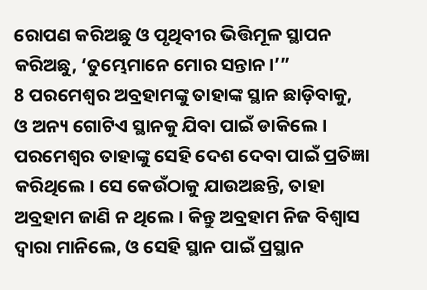ରୋପଣ କରିଅଛୁ ଓ ପୃଥିବୀର ଭିତ୍ତିମୂଳ ସ୍ଥାପନ କରିଅଛୁ, ‘ତୁମ୍ଭେମାନେ ମୋର ସନ୍ତାନ।’”
8 ପରମେଶ୍ୱର ଅବ୍ରହାମଙ୍କୁ ତାହାଙ୍କ ସ୍ଥାନ ଛାଡ଼ିବାକୁ, ଓ ଅନ୍ୟ ଗୋଟିଏ ସ୍ଥାନକୁ ଯିବା ପାଇଁ ଡାକିଲେ। ପରମେଶ୍ୱର ତାହାଙ୍କୁ ସେହି ଦେଶ ଦେବା ପାଇଁ ପ୍ରତିଜ୍ଞା କରିଥିଲେ। ସେ କେଉଁଠାକୁ ଯାଉଅଛନ୍ତି, ତାହା ଅବ୍ରହାମ ଜାଣି ନ ଥିଲେ। କିନ୍ତୁ ଅବ୍ରହାମ ନିଜ ବିଶ୍ୱାସ ଦ୍ୱାରା ମାନିଲେ, ଓ ସେହି ସ୍ଥାନ ପାଇଁ ପ୍ରସ୍ଥାନ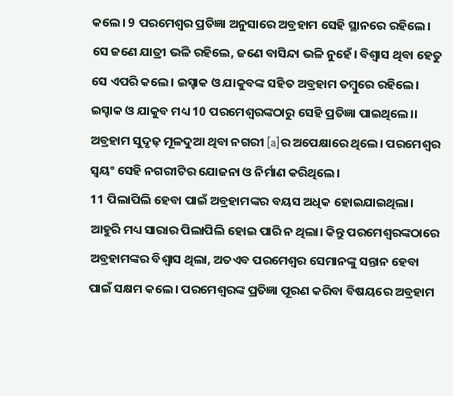କଲେ। 9 ପରମେଶ୍ୱର ପ୍ରତିଜ୍ଞା ଅନୁସାରେ ଅବ୍ରହାମ ସେହି ସ୍ଥାନରେ ରହିଲେ। ସେ ଜଣେ ଯାତ୍ରୀ ଭଳି ରହିଲେ, ଜଣେ ବାସିନ୍ଦା ଭଳି ନୁହେଁ। ବିଶ୍ୱାସ ଥିବା ହେତୁ ସେ ଏପରି କଲେ। ଇସ୍ହାକ ଓ ଯାକୁବଙ୍କ ସହିତ ଅବ୍ରହାମ ତମ୍ବୁରେ ରହିଲେ। ଇସ୍ହାକ ଓ ଯାକୁବ ମଧ୍ୟ 10 ପରମେଶ୍ୱରଙ୍କଠାରୁ ସେହି ପ୍ରତିଜ୍ଞା ପାଇଥିଲେ।। ଅବ୍ରହାମ ସୁଦୃଢ଼ ମୂଳଦୁଆ ଥିବା ନଗରୀ [a]ର ଅପେକ୍ଷାରେ ଥିଲେ। ପରମେଶ୍ୱର ସ୍ୱୟଂ ସେହି ନଗରୀଟିର ଯୋଜନା ଓ ନିର୍ମାଣ କରିଥିଲେ।
11 ପିଲାପିଲି ହେବା ପାଇଁ ଅବ୍ରହାମଙ୍କର ବୟସ ଅଧିକ ହୋଇଯାଇଥିଲା। ଆହୁରି ମଧ୍ୟ ସାରାର ପିଲାପିଲି ହୋଇ ପାରି ନ ଥିଲା। କିନ୍ତୁ ପରମେଶ୍ୱରଙ୍କଠାରେ ଅବ୍ରହାମଙ୍କର ବିଶ୍ୱାସ ଥିଲା, ଅତଏବ ପରମେଶ୍ୱର ସେମାନଙ୍କୁ ସନ୍ତାନ ହେବା ପାଇଁ ସକ୍ଷମ କଲେ। ପରମେଶ୍ୱରଙ୍କ ପ୍ରତିଜ୍ଞା ପୂରଣ କରିବା ବିଷୟରେ ଅବ୍ରହାମ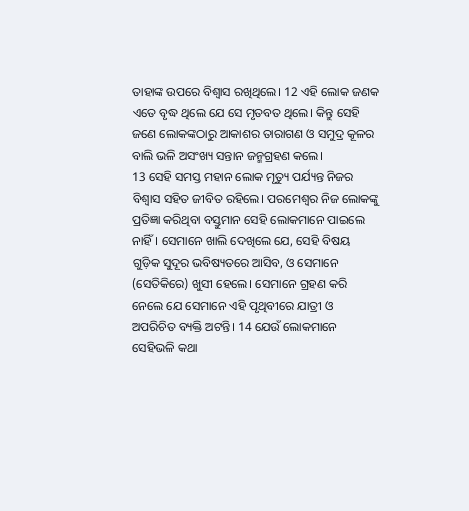ତାହାଙ୍କ ଉପରେ ବିଶ୍ୱାସ ରଖିଥିଲେ। 12 ଏହି ଲୋକ ଜଣକ ଏତେ ବୃଦ୍ଧ ଥିଲେ ଯେ ସେ ମୃତବତ ଥିଲେ। କିନ୍ତୁ ସେହି ଜଣେ ଲୋକଙ୍କଠାରୁ ଆକାଶର ତାରାଗଣ ଓ ସମୁଦ୍ର କୂଳର ବାଲି ଭଳି ଅସଂଖ୍ୟ ସନ୍ତାନ ଜନ୍ମଗ୍ରହଣ କଲେ।
13 ସେହି ସମସ୍ତ ମହାନ ଲୋକ ମୃତ୍ୟୁ ପର୍ଯ୍ୟନ୍ତ ନିଜର ବିଶ୍ୱାସ ସହିତ ଜୀବିତ ରହିଲେ। ପରମେଶ୍ୱର ନିଜ ଲୋକଙ୍କୁ ପ୍ରତିଜ୍ଞା କରିଥିବା ବସ୍ତୁମାନ ସେହି ଲୋକମାନେ ପାଇଲେ ନାହିଁ। ସେମାନେ ଖାଲି ଦେଖିଲେ ଯେ, ସେହି ବିଷୟ ଗୁଡ଼ିକ ସୁଦୂର ଭବିଷ୍ୟତରେ ଆସିବ, ଓ ସେମାନେ (ସେତିକିରେ) ଖୁସୀ ହେଲେ। ସେମାନେ ଗ୍ରହଣ କରି ନେଲେ ଯେ ସେମାନେ ଏହି ପୃଥିବୀରେ ଯାତ୍ରୀ ଓ ଅପରିଚିତ ବ୍ୟକ୍ତି ଅଟନ୍ତି। 14 ଯେଉଁ ଲୋକମାନେ ସେହିଭଳି କଥା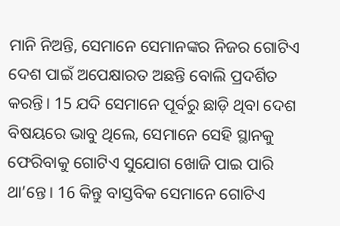ମାନି ନିଅନ୍ତି, ସେମାନେ ସେମାନଙ୍କର ନିଜର ଗୋଟିଏ ଦେଶ ପାଇଁ ଅପେକ୍ଷାରତ ଅଛନ୍ତି ବୋଲି ପ୍ରଦର୍ଶିତ କରନ୍ତି। 15 ଯଦି ସେମାନେ ପୂର୍ବରୁ ଛାଡ଼ି ଥିବା ଦେଶ ବିଷୟରେ ଭାବୁ ଥିଲେ, ସେମାନେ ସେହି ସ୍ଥାନକୁ ଫେରିବାକୁ ଗୋଟିଏ ସୁଯୋଗ ଖୋଜି ପାଇ ପାରି ଥା’ନ୍ତେ। 16 କିନ୍ତୁ ବାସ୍ତବିକ ସେମାନେ ଗୋଟିଏ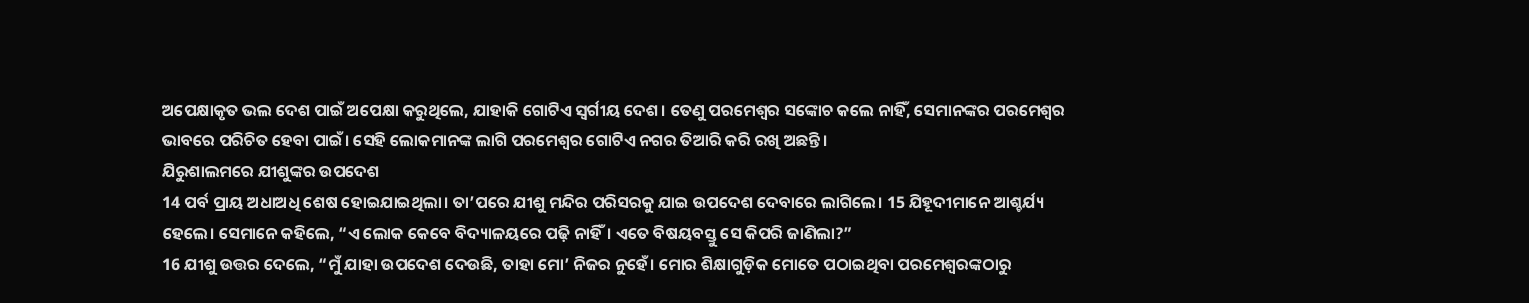ଅପେକ୍ଷାକୃତ ଭଲ ଦେଶ ପାଇଁ ଅପେକ୍ଷା କରୁଥିଲେ, ଯାହାକି ଗୋଟିଏ ସ୍ୱର୍ଗୀୟ ଦେଶ। ତେଣୁ ପରମେଶ୍ୱର ସଙ୍କୋଚ କଲେ ନାହିଁ, ସେମାନଙ୍କର ପରମେଶ୍ୱର ଭାବରେ ପରିଚିତ ହେବା ପାଇଁ। ସେହି ଲୋକମାନଙ୍କ ଲାଗି ପରମେଶ୍ୱର ଗୋଟିଏ ନଗର ତିଆରି କରି ରଖି ଅଛନ୍ତି।
ଯିରୁଶାଲମରେ ଯୀଶୁଙ୍କର ଉପଦେଶ
14 ପର୍ବ ପ୍ରାୟ ଅଧାଅଧି ଶେଷ ହୋଇଯାଇଥିଲା। ତା’ପରେ ଯୀଶୁ ମନ୍ଦିର ପରିସରକୁ ଯାଇ ଉପଦେଶ ଦେବାରେ ଲାଗିଲେ। 15 ଯିହୂଦୀମାନେ ଆଶ୍ଚର୍ଯ୍ୟ ହେଲେ। ସେମାନେ କହିଲେ, “ଏ ଲୋକ କେବେ ବିଦ୍ୟାଳୟରେ ପଢ଼ି ନାହିଁ। ଏତେ ବିଷୟବସ୍ତୁ ସେ କିପରି ଜାଣିଲା?”
16 ଯୀଶୁ ଉତ୍ତର ଦେଲେ, “ମୁଁ ଯାହା ଉପଦେଶ ଦେଉଛି, ତାହା ମୋ’ ନିଜର ନୁହେଁ। ମୋର ଶିକ୍ଷାଗୁଡ଼ିକ ମୋତେ ପଠାଇଥିବା ପରମେଶ୍ୱରଙ୍କଠାରୁ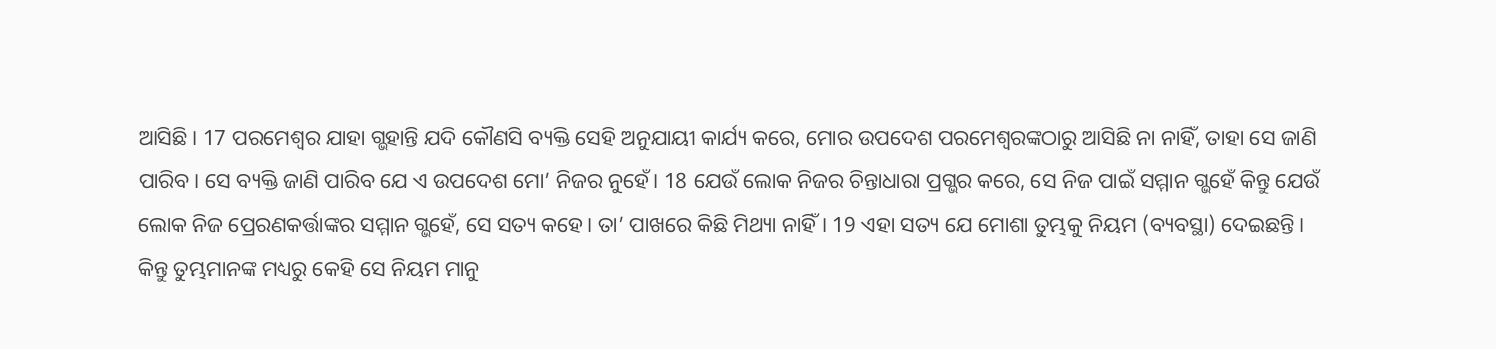ଆସିଛି। 17 ପରମେଶ୍ୱର ଯାହା ଗ୍ଭହାନ୍ତି ଯଦି କୌଣସି ବ୍ୟକ୍ତି ସେହି ଅନୁଯାୟୀ କାର୍ଯ୍ୟ କରେ, ମୋର ଉପଦେଶ ପରମେଶ୍ୱରଙ୍କଠାରୁ ଆସିଛି ନା ନାହିଁ, ତାହା ସେ ଜାଣି ପାରିବ। ସେ ବ୍ୟକ୍ତି ଜାଣି ପାରିବ ଯେ ଏ ଉପଦେଶ ମୋ’ ନିଜର ନୁହେଁ। 18 ଯେଉଁ ଲୋକ ନିଜର ଚିନ୍ତାଧାରା ପ୍ରଗ୍ଭର କରେ, ସେ ନିଜ ପାଇଁ ସମ୍ମାନ ଗ୍ଭହେଁ କିନ୍ତୁ ଯେଉଁ ଲୋକ ନିଜ ପ୍ରେରଣକର୍ତ୍ତାଙ୍କର ସମ୍ମାନ ଗ୍ଭହେଁ, ସେ ସତ୍ୟ କହେ। ତା’ ପାଖରେ କିଛି ମିଥ୍ୟା ନାହିଁ। 19 ଏହା ସତ୍ୟ ଯେ ମୋଶା ତୁମ୍ଭକୁ ନିୟମ (ବ୍ୟବସ୍ଥା) ଦେଇଛନ୍ତି। କିନ୍ତୁ ତୁମ୍ଭମାନଙ୍କ ମଧ୍ୟରୁ କେହି ସେ ନିୟମ ମାନୁ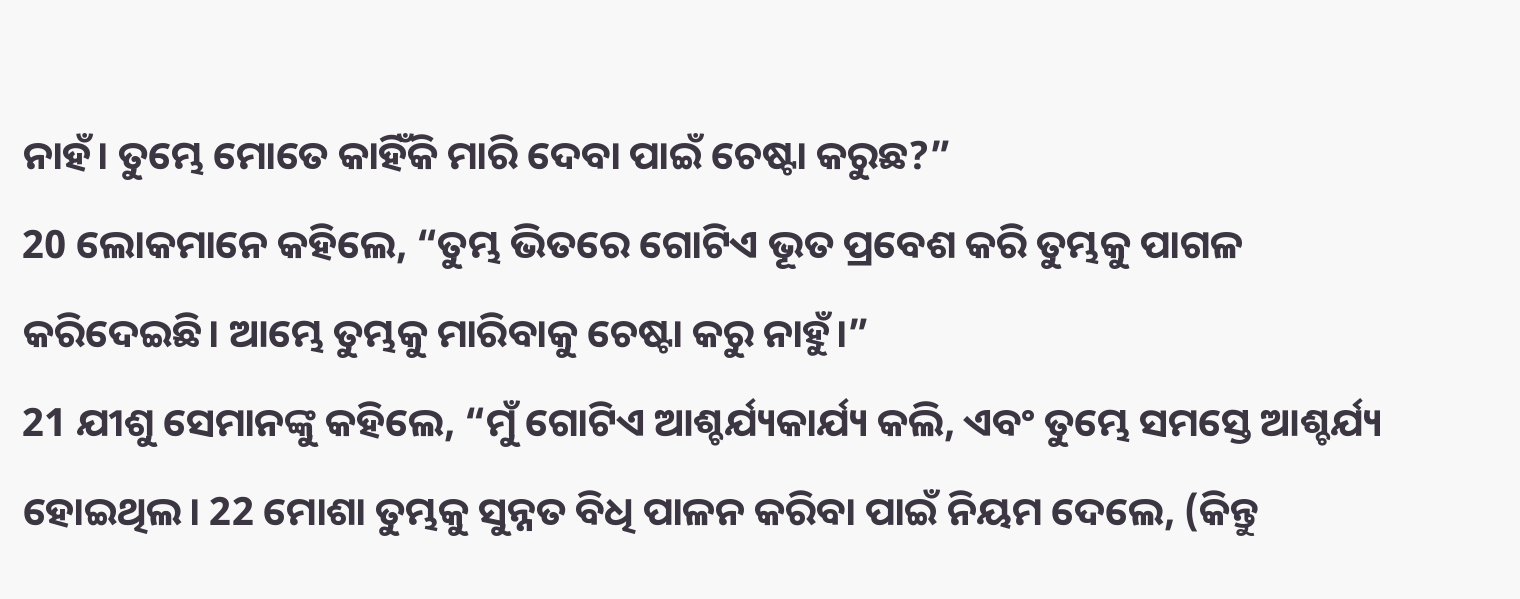ନାହଁ। ତୁମ୍ଭେ ମୋତେ କାହିଁକି ମାରି ଦେବା ପାଇଁ ଚେଷ୍ଟା କରୁଛ?”
20 ଲୋକମାନେ କହିଲେ, “ତୁମ୍ଭ ଭିତରେ ଗୋଟିଏ ଭୂତ ପ୍ରବେଶ କରି ତୁମ୍ଭକୁ ପାଗଳ କରିଦେଇଛି। ଆମ୍ଭେ ତୁମ୍ଭକୁ ମାରିବାକୁ ଚେଷ୍ଟା କରୁ ନାହୁଁ।”
21 ଯୀଶୁ ସେମାନଙ୍କୁ କହିଲେ, “ମୁଁ ଗୋଟିଏ ଆଶ୍ଚର୍ଯ୍ୟକାର୍ଯ୍ୟ କଲି, ଏବଂ ତୁମ୍ଭେ ସମସ୍ତେ ଆଶ୍ଚର୍ଯ୍ୟ ହୋଇଥିଲ। 22 ମୋଶା ତୁମ୍ଭକୁ ସୁନ୍ନତ ବିଧି ପାଳନ କରିବା ପାଇଁ ନିୟମ ଦେଲେ, (କିନ୍ତୁ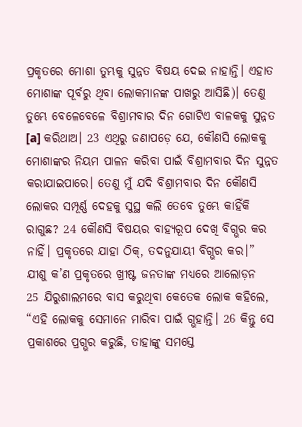ପ୍ରକୃତରେ ମୋଶା ତୁମ୍ଭକୁ ସୁନ୍ନତ ବିଷୟ ଦେଇ ନାହାନ୍ତି। ଏହାତ ମୋଶାଙ୍କ ପୂର୍ବରୁ ଥିବା ଲୋକମାନଙ୍କ ପାଖରୁ ଆସିଛି)। ତେଣୁ ତୁମ୍ଭେ ବେଳେବେଳେ ବିଶ୍ରାମବାର ଦିନ ଗୋଟିଏ ବାଳକକୁ ସୁନ୍ନତ [a] କରିଥାଅ। 23 ଏଥିରୁ ଜଣାପଡ଼େ ଯେ, କୌଣସି ଲୋକକୁ ମୋଶାଙ୍କର ନିୟମ ପାଳନ କରିବା ପାଇଁ ବିଶ୍ରାମବାର ଦିନ ସୁନ୍ନତ କରାଯାଇପାରେ। ତେଣୁ ମୁଁ ଯଦି ବିଶ୍ରାମବାର ଦିନ କୌଣସି ଲୋକର ସମ୍ପୂର୍ଣ୍ଣ ଦେହକୁ ସୁସ୍ଥ କଲି ତେବେ ତୁମ୍ଭେ କାହିଁକି ରାଗୁଛ? 24 କୌଣସି ବିଷୟର ବାହ୍ୟରୂପ ଦେଖି ବିଗ୍ଭର କର ନାହିଁ। ପ୍ରକୃତରେ ଯାହା ଠିକ୍, ତଦନୁଯାୟୀ ବିଗ୍ଭର କର।”
ଯୀଶୁ କ’ଣ ପ୍ରକୃତରେ ଖ୍ରୀଷ୍ଟ ଜନତାଙ୍କ ମଧ୍ୟରେ ଆଲୋଡ଼ନ
25 ଯିରୁଶାଲମରେ ବାସ କରୁଥିବା କେତେକ ଲୋକ କହିଲେ, “ଏହି ଲୋକକୁ ସେମାନେ ମାରିବା ପାଇଁ ଗ୍ଭହାନ୍ତି। 26 କିନ୍ତୁ ସେ ପ୍ରକାଶରେ ପ୍ରଗ୍ଭର କରୁଛି, ତାହାଙ୍କୁ ସମସ୍ତେ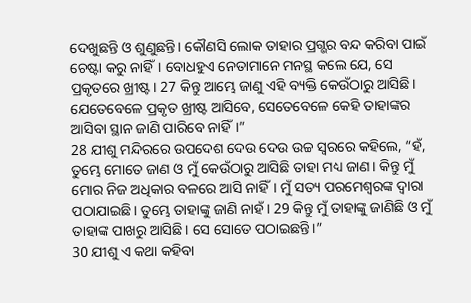ଦେଖୁଛନ୍ତି ଓ ଶୁଣୁଛନ୍ତି। କୌଣସି ଲୋକ ତାହାର ପ୍ରଗ୍ଭର ବନ୍ଦ କରିବା ପାଇଁ ଚେଷ୍ଟା କରୁ ନାହିଁ। ବୋଧହୁଏ ନେତାମାନେ ମନସ୍ଥ କଲେ ଯେ, ସେ ପ୍ରକୃତରେ ଖ୍ରୀଷ୍ଟ। 27 କିନ୍ତୁ ଆମ୍ଭେ ଜାଣୁ ଏହି ବ୍ୟକ୍ତି କେଉଁଠାରୁ ଆସିଛି। ଯେତେବେଳେ ପ୍ରକୃତ ଖ୍ରୀଷ୍ଟ ଆସିବେ, ସେତେବେଳେ କେହି ତାହାଙ୍କର ଆସିବା ସ୍ଥାନ ଜାଣି ପାରିବେ ନାହିଁ।”
28 ଯୀଶୁ ମନ୍ଦିରରେ ଉପଦେଶ ଦେଉ ଦେଉ ଉଚ୍ଚ ସ୍ୱରରେ କହିଲେ, “ହଁ, ତୁମ୍ଭେ ମୋତେ ଜାଣ ଓ ମୁଁ କେଉଁଠାରୁ ଆସିଛି ତାହା ମଧ୍ୟ ଜାଣ। କିନ୍ତୁ ମୁଁ ମୋର ନିଜ ଅଧିକାର ବଳରେ ଆସି ନାହିଁ। ମୁଁ ସତ୍ୟ ପରମେଶ୍ୱରଙ୍କ ଦ୍ୱାରା ପଠାଯାଇଛି। ତୁମ୍ଭେ ତାହାଙ୍କୁ ଜାଣି ନାହଁ। 29 କିନ୍ତୁ ମୁଁ ତାହାଙ୍କୁ ଜାଣିଛି ଓ ମୁଁ ତାହାଙ୍କ ପାଖରୁ ଆସିଛି। ସେ ସୋତେ ପଠାଇଛନ୍ତି।”
30 ଯୀଶୁ ଏ କଥା କହିବା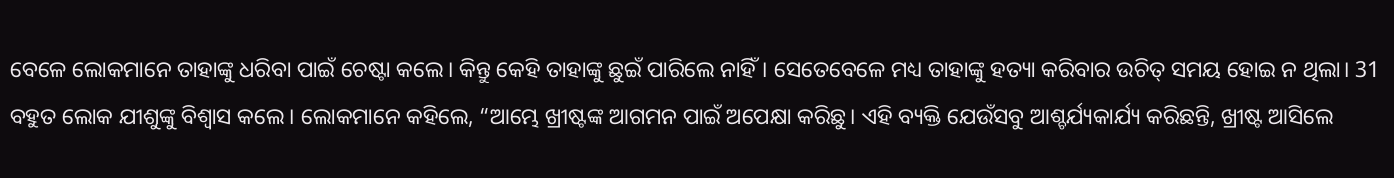ବେଳେ ଲୋକମାନେ ତାହାଙ୍କୁ ଧରିବା ପାଇଁ ଚେଷ୍ଟା କଲେ। କିନ୍ତୁ କେହି ତାହାଙ୍କୁ ଛୁଇଁ ପାରିଲେ ନାହିଁ। ସେତେବେଳେ ମଧ୍ୟ ତାହାଙ୍କୁ ହତ୍ୟା କରିବାର ଉଚିତ୍ ସମୟ ହୋଇ ନ ଥିଲା। 31 ବହୁତ ଲୋକ ଯୀଶୁଙ୍କୁ ବିଶ୍ୱାସ କଲେ। ଲୋକମାନେ କହିଲେ, “ଆମ୍ଭେ ଖ୍ରୀଷ୍ଟଙ୍କ ଆଗମନ ପାଇଁ ଅପେକ୍ଷା କରିଛୁ। ଏହି ବ୍ୟକ୍ତି ଯେଉଁସବୁ ଆଶ୍ଚର୍ଯ୍ୟକାର୍ଯ୍ୟ କରିଛନ୍ତି, ଖ୍ରୀଷ୍ଟ ଆସିଲେ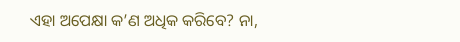ଏହା ଅପେକ୍ଷା କ’ଣ ଅଧିକ କରିବେ? ନା,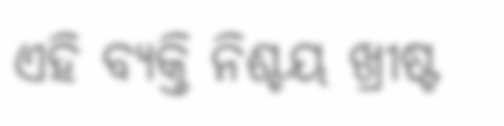ଏହି ବ୍ୟକ୍ତି ନିଶ୍ଚୟ ଖ୍ରୀଷ୍ଟ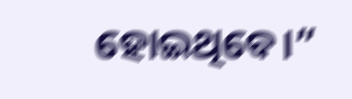ହୋଇଥିବେ।”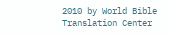2010 by World Bible Translation Center